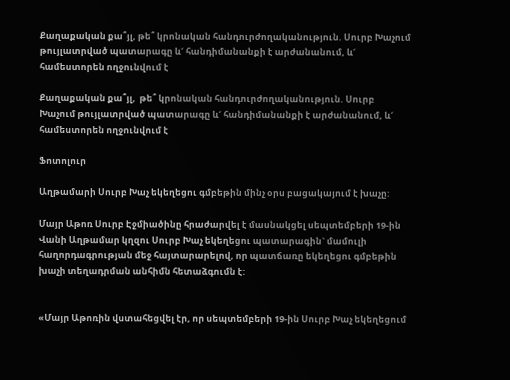Քաղաքական քա՞յլ, թե՞ կրոնական հանդուրժողականություն. Սուրբ Խաչում թույլատրված պատարագը և´ հանդիմանանքի է արժանանում, և´ համեստորեն ողջունվում է

Քաղաքական քա՞յլ,  թե՞ կրոնական հանդուրժողականություն. Սուրբ Խաչում թույլատրված պատարագը և´ հանդիմանանքի է արժանանում, և´ համեստորեն ողջունվում է

Ֆոտոլուր

Աղթամարի Սուրբ Խաչ եկեղեցու գմբեթին մինչ օրս բացակայում է խաչը:

Մայր Աթոռ Սուրբ Էջմիածինը հրաժարվել է մասնակցել սեպտեմբերի 19-ին Վանի Աղթամար կղզու Սուրբ Խաչ եկեղեցու պատարագին` մամուլի հաղորդագրության մեջ հայտարարելով, որ պատճառը եկեղեցու գմբեթին խաչի տեղադրման անհիմն հետաձգումն է:


«Մայր Աթոռին վստահեցվել էր, որ սեպտեմբերի 19-ին Սուրբ Խաչ եկեղեցում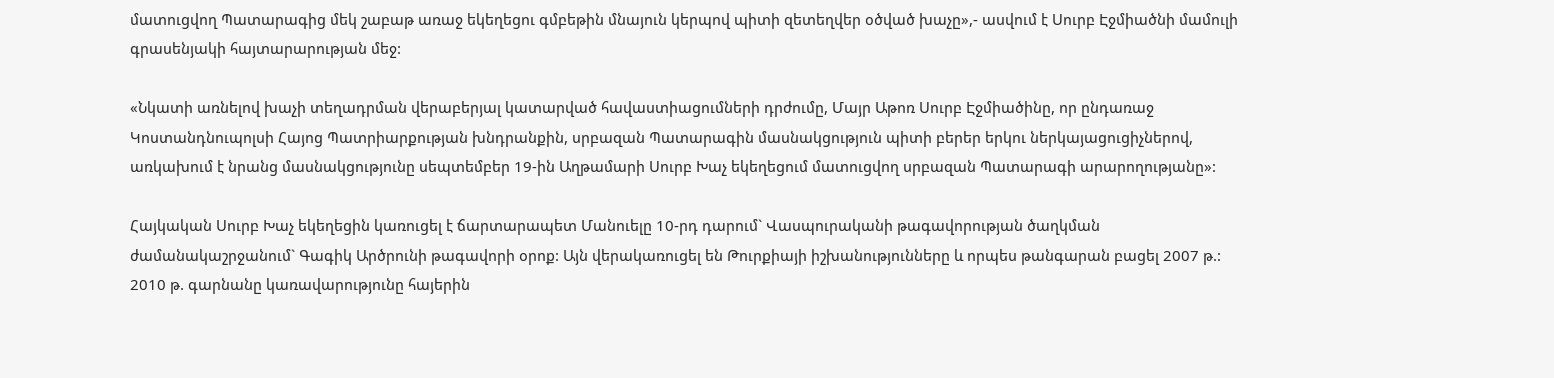մատուցվող Պատարագից մեկ շաբաթ առաջ եկեղեցու գմբեթին մնայուն կերպով պիտի զետեղվեր օծված խաչը»,- ասվում է Սուրբ Էջմիածնի մամուլի գրասենյակի հայտարարության մեջ:

«Նկատի առնելով խաչի տեղադրման վերաբերյալ կատարված հավաստիացումների դրժումը, Մայր Աթոռ Սուրբ Էջմիածինը, որ ընդառաջ Կոստանդնուպոլսի Հայոց Պատրիարքության խնդրանքին, սրբազան Պատարագին մասնակցություն պիտի բերեր երկու ներկայացուցիչներով, առկախում է նրանց մասնակցությունը սեպտեմբեր 19-ին Աղթամարի Սուրբ Խաչ եկեղեցում մատուցվող սրբազան Պատարագի արարողությանը»:

Հայկական Սուրբ Խաչ եկեղեցին կառուցել է ճարտարապետ Մանուելը 10-րդ դարում` Վասպուրականի թագավորության ծաղկման ժամանակաշրջանում` Գագիկ Արծրունի թագավորի օրոք: Այն վերակառուցել են Թուրքիայի իշխանությունները և որպես թանգարան բացել 2007 թ.: 2010 թ. գարնանը կառավարությունը հայերին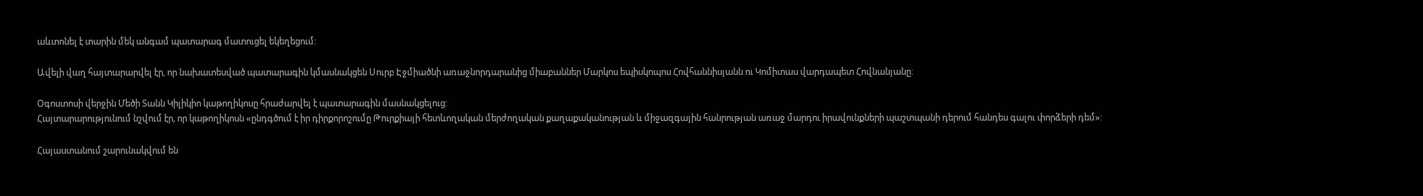աևտոնել է տարին մեկ անգամ պատարագ մատուցել եկեղեցում:

Ավելի վաղ հայտարարվել էր, որ նախատեսված պատարագին կմասնակցեն Սուրբ Էջմիածնի առաջնորդարանից միաբաններ Մարկոս եպիսկոպոս Հովհաննիսյանն ու Կոմիտաս վարդապետ Հովնանյանը:

Օգոստոսի վերջին Մեծի Տանն Կիլիկիո կաթողիկոսը հրաժարվել է պատարագին մասնակցելուց:
Հայտարարությունում նշվում էր, որ կաթողիկոսն «ընդգծում է իր դիրքորոշումը Թուրքիայի հետևողական մերժողական քաղաքականության և միջազգային հանրության առաջ մարդու իրավունքների պաշտպանի դերում հանդես գալու փորձերի դեմ»:

Հայաստանում շարունակվում են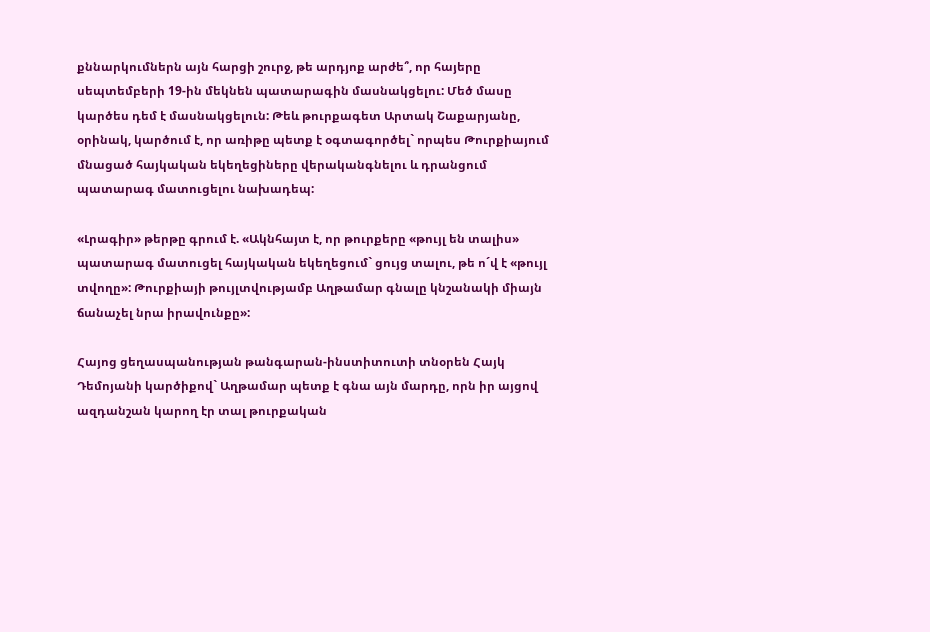քննարկումներն այն հարցի շուրջ, թե արդյոք արժե՞, որ հայերը սեպտեմբերի 19-ին մեկնեն պատարագին մասնակցելու: Մեծ մասը կարծես դեմ է մասնակցելուն: Թեև թուրքագետ Արտակ Շաքարյանը, օրինակ, կարծում է, որ առիթը պետք է օգտագործել` որպես Թուրքիայում մնացած հայկական եկեղեցիները վերականգնելու և դրանցում պատարագ մատուցելու նախադեպ:

«Լրագիր» թերթը գրում է. «Ակնհայտ է, որ թուրքերը «թույլ են տալիս» պատարագ մատուցել հայկական եկեղեցում` ցույց տալու, թե ո´վ է «թույլ տվողը»: Թուրքիայի թույլտվությամբ Աղթամար գնալը կնշանակի միայն ճանաչել նրա իրավունքը»:

Հայոց ցեղասպանության թանգարան-ինստիտուտի տնօրեն Հայկ Դեմոյանի կարծիքով` Աղթամար պետք է գնա այն մարդը, որն իր այցով ազդանշան կարող էր տալ թուրքական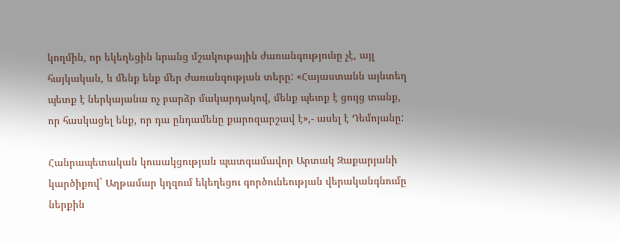կողմին, որ եկեղեցին նրանց մշակութային ժառանգությունը չէ, այլ հայկական, և մենք ենք մեր ժառանգության տերը: «Հայաստանն այնտեղ պետք է ներկայանա ոչ բարձր մակարդակով, մենք պետք է ցույց տանք, որ հասկացել ենք, որ դա ընդամենը քարոզարշավ է»,- ասել է Դեմոյանը:

Հանրապետական կուսակցության պատգամավոր Արտակ Զաքարյանի կարծիքով` Աղթամար կղզում եկեղեցու գործունեության վերականգնումը ներքին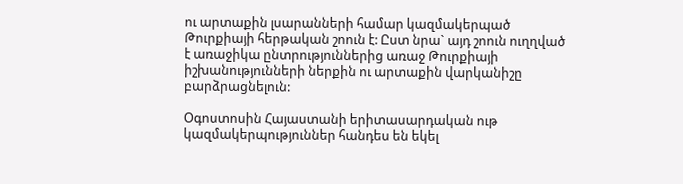ու արտաքին լսարանների համար կազմակերպած Թուրքիայի հերթական շոուն է: Ըստ նրա` այդ շոուն ուղղված է առաջիկա ընտրություններից առաջ Թուրքիայի իշխանությունների ներքին ու արտաքին վարկանիշը բարձրացնելուն:

Օգոստոսին Հայաստանի երիտասարդական ութ կազմակերպություններ հանդես են եկել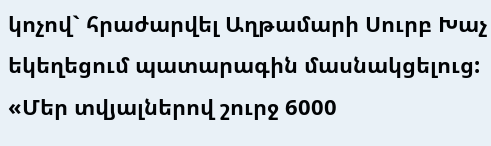կոչով` հրաժարվել Աղթամարի Սուրբ Խաչ եկեղեցում պատարագին մասնակցելուց: «Մեր տվյալներով շուրջ 6000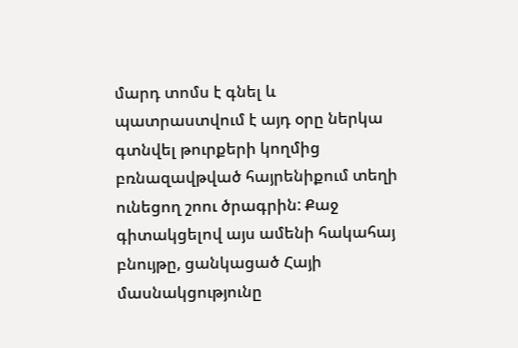մարդ տոմս է գնել և պատրաստվում է այդ օրը ներկա գտնվել թուրքերի կողմից բռնազավթված հայրենիքում տեղի ունեցող շոու ծրագրին: Քաջ գիտակցելով այս ամենի հակահայ բնույթը, ցանկացած Հայի մասնակցությունը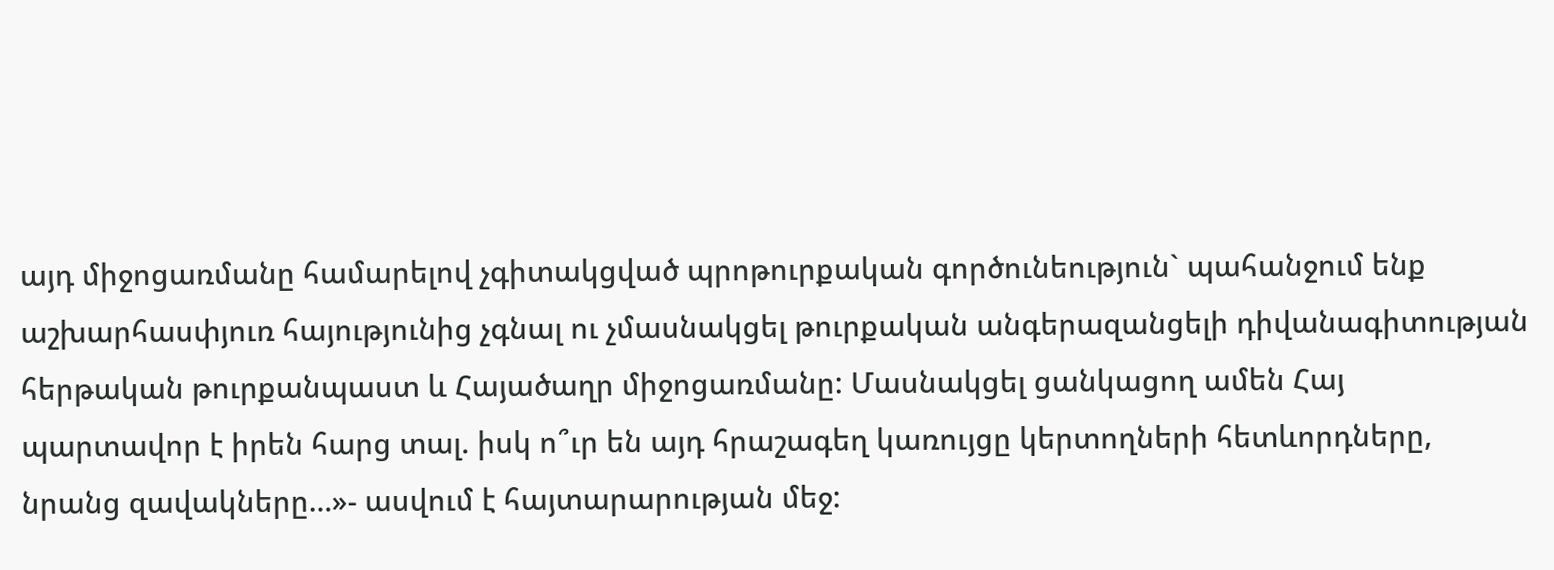այդ միջոցառմանը համարելով չգիտակցված պրոթուրքական գործունեություն` պահանջում ենք աշխարհասփյուռ հայությունից չգնալ ու չմասնակցել թուրքական անգերազանցելի դիվանագիտության հերթական թուրքանպաստ և Հայածաղր միջոցառմանը: Մասնակցել ցանկացող ամեն Հայ պարտավոր է իրեն հարց տալ. իսկ ո՞ւր են այդ հրաշագեղ կառույցը կերտողների հետևորդները, նրանց զավակները…»- ասվում է հայտարարության մեջ: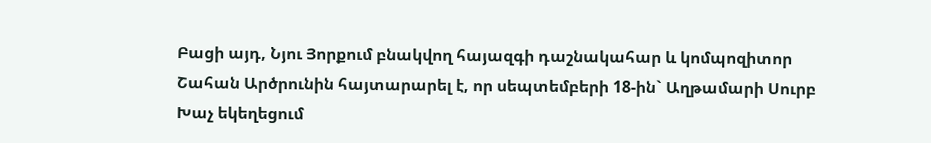Բացի այդ, Նյու Յորքում բնակվող հայազգի դաշնակահար և կոմպոզիտոր Շահան Արծրունին հայտարարել է, որ սեպտեմբերի 18-ին` Աղթամարի Սուրբ Խաչ եկեղեցում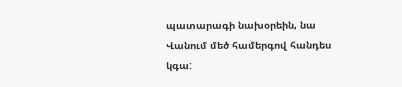պատարագի նախօրեին, նա Վանում մեծ համերգով հանդես կգա: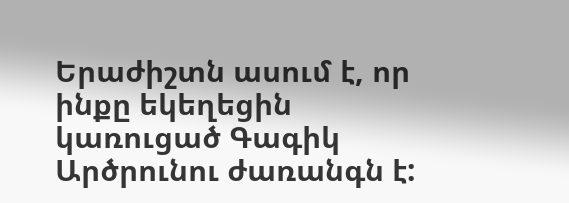Երաժիշտն ասում է, որ ինքը եկեղեցին կառուցած Գագիկ Արծրունու ժառանգն է: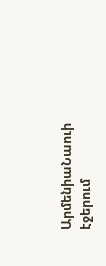ԱրմենիաՆաուի էջերում